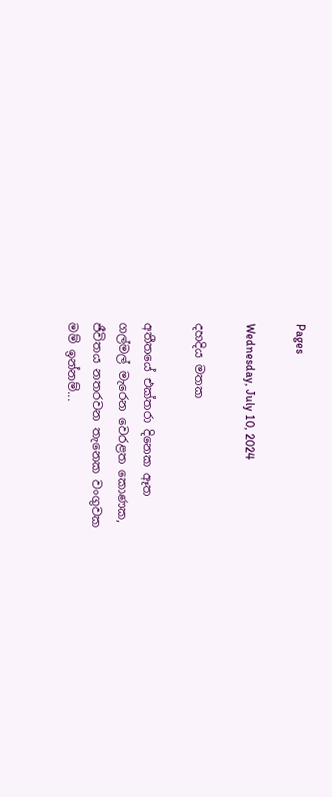Pages

Wednesday, July 10, 2024

දහදිය මතක

අතීතයේ එක්තරා දිනෙක ඈත
ගල්මල් මැරෙන වෙරළත ‌කොණක,
ජීවිතය නතරවන තැනෙක වංගුවක
මම් ඉන්නම්...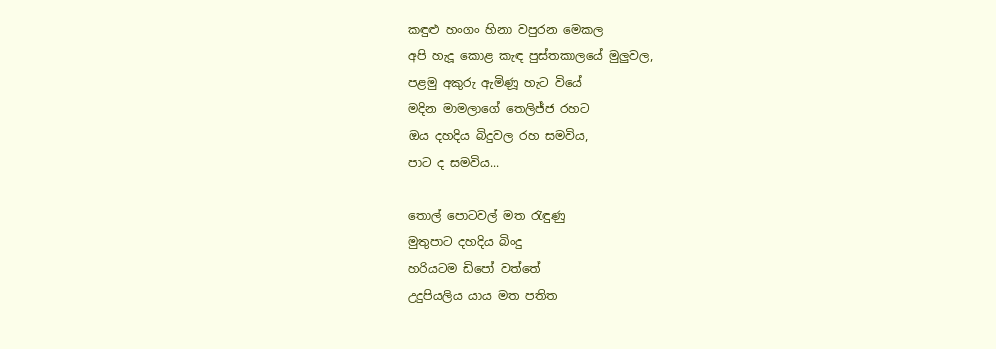කඳුළු හංගං හිනා වපුරන ‌මෙකල
අපි හැදූ ‌කොළ කැඳ ‌පුස්තකාලයේ මුලුවල,
පළමු අකුරු ඇමිණූ හැට වියේ
මදින මාමලාගේ ‌තෙලිජ්ජ රහට
ඔය දහදිය බිදුවල රහ සමවිය,
පාට ද සමවිය...

තොල් පොටවල් මත රැඳුණු
මුතුපාට දහදිය බිංදු
හරියටම ඩිපෝ වත්තේ
උදුපියලිය යාය මත පතිත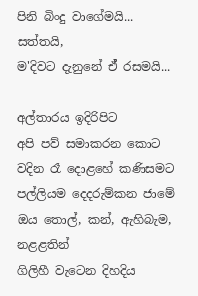පිනි බිංදු වාගේමයි...
සත්තයි,
ම'දිවට දැනුනේ ඒ් රසමයි...

අල්තාරය ඉදිරිපිට
අපි පව් සමාකරන කොට
වදින රෑ ‌දොළහේ කණිසමට
පල්ලියම ‌දෙදරුම්කන ජාමේ
ඔය තොල්, කන්, ඇහිබැම, නළළතින්
ගිලිහී වැටෙන දිහදිය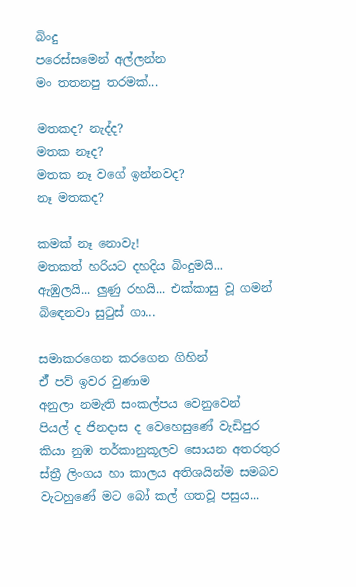බිංදු
පරෙස්සමෙන් අල්ලන්න
මං තතනපු තරමක්...

මතකද? නැද්ද?
මතක නෑද?
මතක නෑ වගේ ඉන්නවද?
නෑ මතකද?

කමක් නෑ නොවැ!
මතකත් හරියට දහදිය බිංදුමයි...
ඇඹුලයි... ලුණු රහයි... එක්කාසු වූ ගමන්
බිඳෙනවා සුටුස් ගා...

සමාකරගෙන කරගෙන ගිහින්
ඒ් පව් ඉවර වුණාම
අනුලා නමැති සංකල්පය වෙනුවෙන්
පියල් ද ජිනදාස ද ‌වෙහෙසුණේ වැඩිපුර
කියා නුඹ තර්කානුකූලව ‌සොයන අතරතුර
ස්ත්‍රී ලිංගය හා කාලය අතිශයින්ම සමබව
වැටහුණේ මට ‌බෝ කල් ගතවූ පසුය...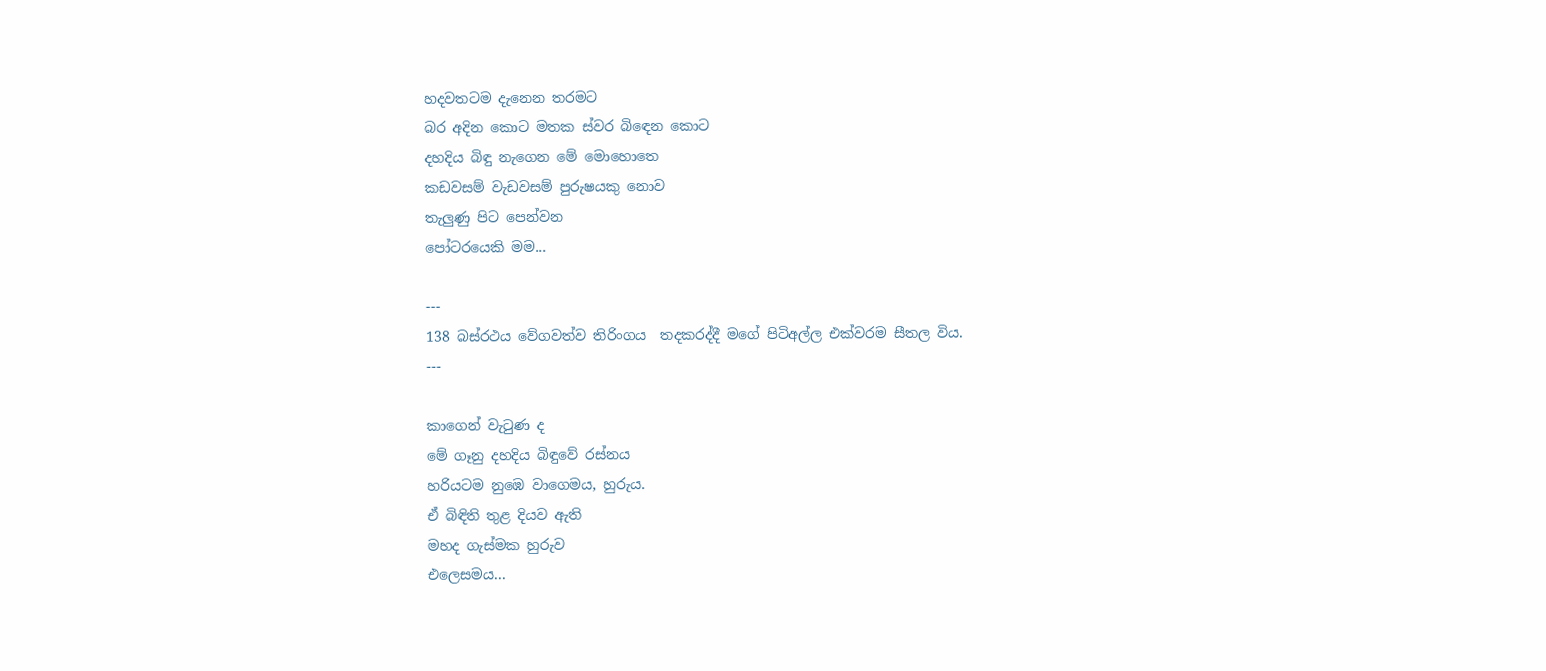හදවතටම දැනෙන තරමට
බර අදින කොට මතක ස්වර බිඳෙන කොට
දහදිය බිඳු නැගෙන ‌මේ ‌මොහොතෙ
කඩවසම් වැඩවසම් පුරුෂයකු ‌නොව
තැලුණු පිට ‌පෙන්වන
පෝටරයෙකි මම...

---
138 බස්රථය වේගවත්ව තිරිංගය  තදකරද්දී මගේ පිටිඅල්ල එක්වරම සීතල විය.
---

කාගෙන් වැටුණ ද
මේ ගෑනු දහදිය බිඳුවේ රස්නය
හරියටම නුඹෙ වාගෙමය, හුරුය.
ඒ බිඳිති තුළ දියව ඇති
මහද ගැස්මක හුරුව
එලෙසමය...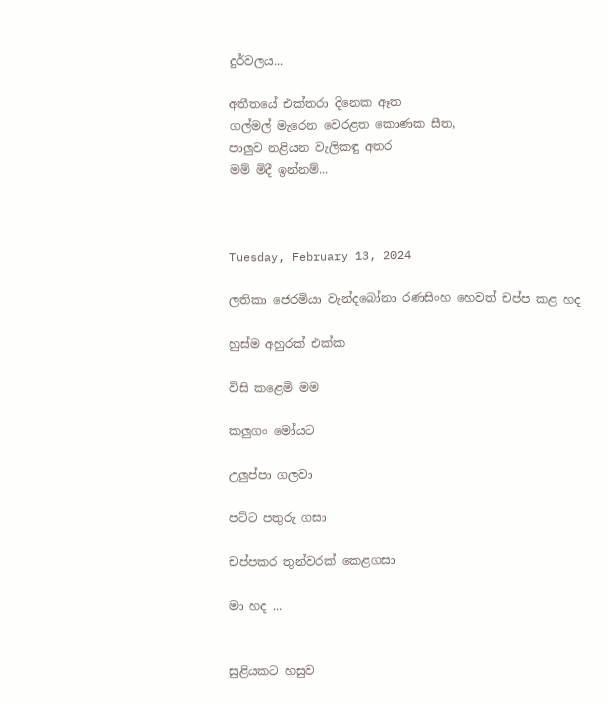දුර්වලය...

අතීතයේ එක්තරා දිනෙක ඈත
ගල්මල් මැරෙන වෙරළත ‌කොණක සීත,
පාලුව නළියන වැලිකඳු අතර
මම් මිදී ඉන්නම්...



Tuesday, February 13, 2024

ලතිකා ජෙරමියා වැන්දබෝනා රණසිංහ හෙවත් චප්ප කළ හද

හුස්ම අහුරක් එක්ක

විසි කළෙමි මම

කලුගං මෝයට

උලුප්පා ගලවා

පට්ට පතුරු ගසා

චප්පකර තුන්වරක් කෙළගසා

මා හද ...


සුළියකට හසුව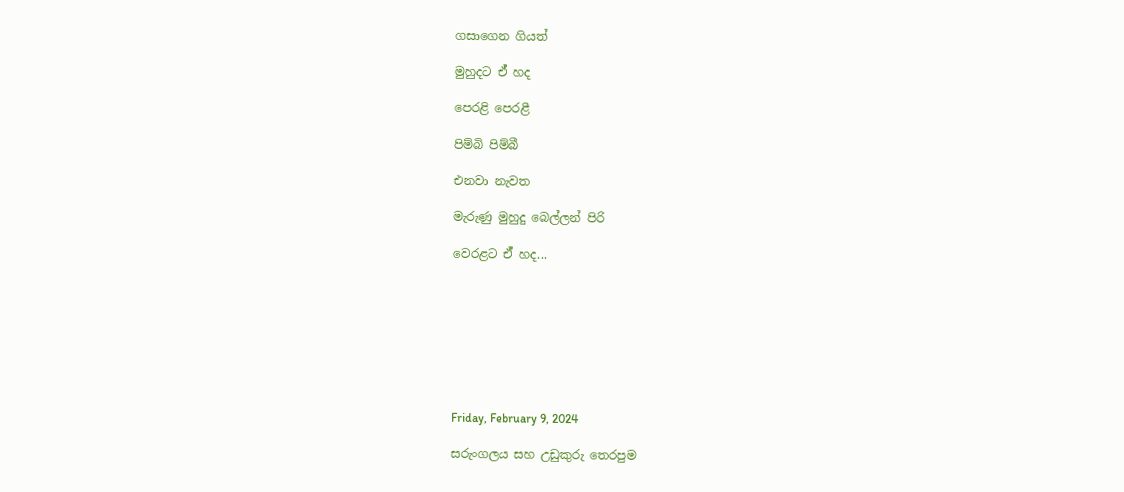ගසාගෙන ගියත්

මුහුදට ඒ් හද

පෙරළි පෙරළී

පිම්බි පිම්බී

එනවා නැවත

මැරුණු මුහුදු බෙල්ලන් පිරි

වෙරළට ඒ් හද...








Friday, February 9, 2024

සරුංගලය සහ උඩුකුරු තෙරපුම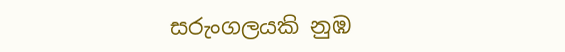සරුංගලයකි නුඹ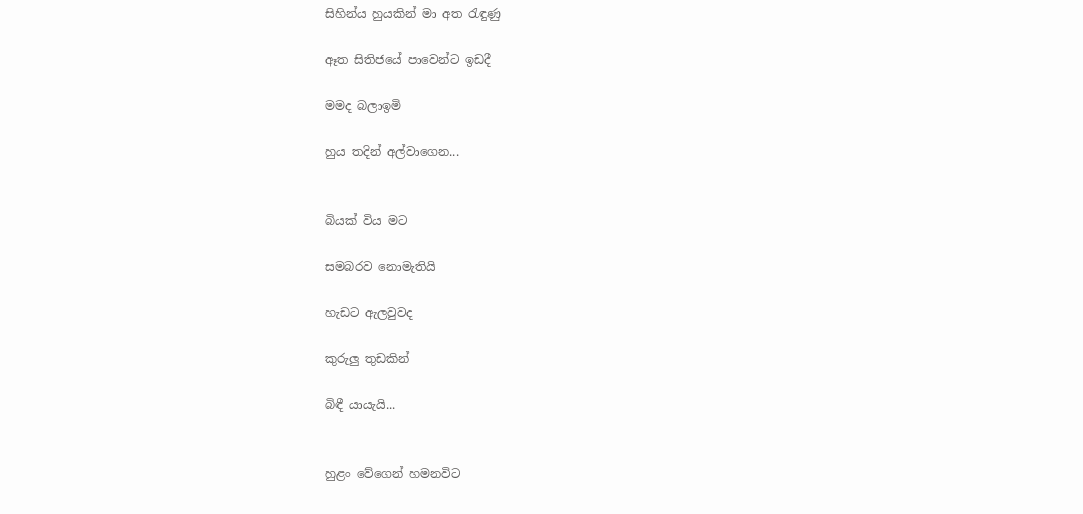සිහින්ය හුයකින් මා අත රැඳුණු

ඈත සිතිජයේ පාවෙන්ට ඉඩදී

මමද බලාඉමි

හුය තදින් අල්වාගෙන...


බියක් විය මට

සමබරව නොමැතියි

හැඩට ඇලවුවද

කුරුලු තුඩකින්

බිඳී යායැයි...


හුළං වේගෙන් හමනවිට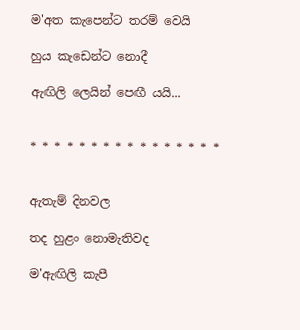ම'අත කැපෙන්ට තරම් වෙයි

හුය කැඩෙන්ට නොදී

ඇඟිලි ලෙයින් පෙඟී යයි...


* * * * * * * * * * * * * * * *


ඇතැම් දිනවල

තද හුළං නොමැතිවද

ම'ඇඟිලි කැපී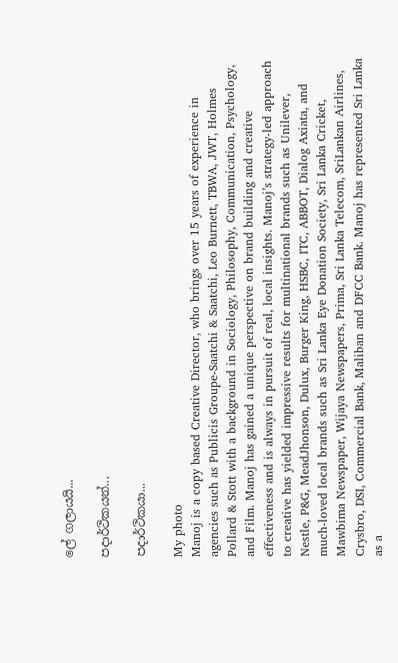ලේ ගලායයි...

පදාර්ථිකයන්...

පදාර්ථිකයා...

My photo
Manoj is a copy based Creative Director, who brings over 15 years of experience in agencies such as Publicis Groupe-Saatchi & Saatchi, Leo Burnett, TBWA, JWT, Holmes Pollard & Stott with a background in Sociology, Philosophy, Communication, Psychology, and Film. Manoj has gained a unique perspective on brand building and creative effectiveness and is always in pursuit of real, local insights. Manoj’s strategy-led approach to creative has yielded impressive results for multinational brands such as Unilever, Nestle, P&G, MeadJhonson, Dulux, Burger King, HSBC, ITC, ABBOT, Dialog Axiata, and much-loved local brands such as Sri Lanka Eye Donation Society, Sri Lanka Cricket, Mawbima Newspaper, Wijaya Newspapers, Prima, Sri Lanka Telecom, SriLankan Airlines, Crysbro, DSI, Commercial Bank, Maliban and DFCC Bank. Manoj has represented Sri Lanka as a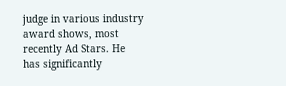judge in various industry award shows, most recently Ad Stars. He has significantly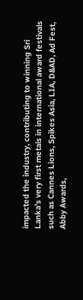impacted the industry, contributing to winning Sri Lanka’s very first metals in international award festivals such as Cannes Lions, Spikes Asia, LIA, D&AD, Ad Fest, Abby Awards,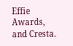Effie Awards, and Cresta.